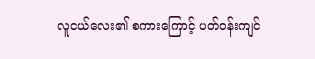လူငယ်လေး၏ စကားကြောင့် ပတ်ဝန်းကျင်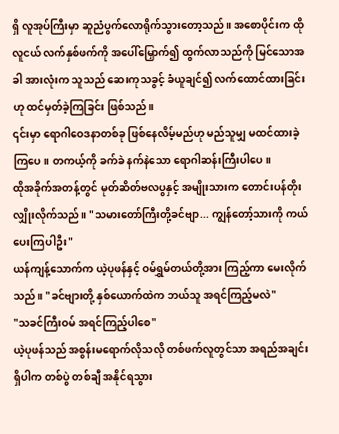ရှိ လူအုပ်ကြီးမှာ ဆူညံပွက်လောရိုက်သွားတော့သည်။ အစောပိုင်းက ထိုလူငယ် လက်နှစ်ဖက်ကို အပေါ်မြှောက်၍ ထွက်လာသည်ကို မြင်သောအခါ အားလုံးက သူသည် ဆေးကုသခွင့် ခံယူချင်၍ လက်ထောင်ထားခြင်း ဟု ထင်မှတ်ခဲ့ကြခြင်း ဖြစ်သည်။
၎င်းမှာ ရောဂါဝေဒနာတစ်ခု ဖြစ်နေလိမ့်မည်ဟု မည်သူမျှ မထင်ထားခဲ့ကြပေ။ တကယ့်ကို ခက်ခဲ နက်နဲသော ရောဂါဆန်းကြီးပါပေ။
ထိုအခိုက်အတန့်တွင် မုတ်ဆိတ်ဗလပွနှင့် အမျိုးသားက တောင်းပန်တိုးလျှိုးလိုက်သည်။ "သမားတော်ကြီးတို့ခင်ဗျာ... ကျွန်တော့်သားကို ကယ်ပေးကြပါဦး"
ယန်ကျန့်သောက်က ယဲ့ပုဖန်နှင့် ဝမ်ရွှမ်တယ်တို့အား ကြည့်ကာ မေးလိုက်သည်။ "ခင်ဗျားတို့ နှစ်ယောက်ထဲက ဘယ်သူ အရင်ကြည့်မလဲ"
"သခင်ကြီးဝမ် အရင်ကြည့်ပါစေ"
ယဲ့ပုဖန်သည် အစွန်းမရောက်လိုသလို တစ်ဖက်လူတွင်သာ အရည်အချင်းရှိပါက တစ်ပွဲ တစ်ချီ အနိုင်ရသွား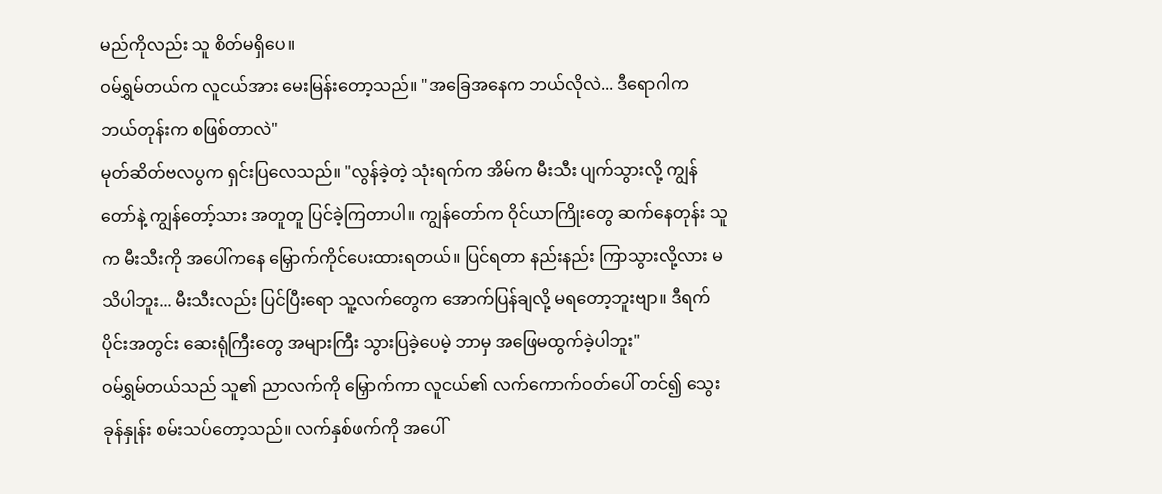မည်ကိုလည်း သူ စိတ်မရှိပေ။
ဝမ်ရွှမ်တယ်က လူငယ်အား မေးမြန်းတော့သည်။ "အခြေအနေက ဘယ်လိုလဲ... ဒီရောဂါက ဘယ်တုန်းက စဖြစ်တာလဲ"
မုတ်ဆိတ်ဗလပွက ရှင်းပြလေသည်။ "လွန်ခဲ့တဲ့ သုံးရက်က အိမ်က မီးသီး ပျက်သွားလို့ ကျွန်တော်နဲ့ ကျွန်တော့်သား အတူတူ ပြင်ခဲ့ကြတာပါ။ ကျွန်တော်က ဝိုင်ယာကြိုးတွေ ဆက်နေတုန်း သူက မီးသီးကို အပေါ်ကနေ မြှောက်ကိုင်ပေးထားရတယ်။ ပြင်ရတာ နည်းနည်း ကြာသွားလို့လား မသိပါဘူး... မီးသီးလည်း ပြင်ပြီးရော သူ့လက်တွေက အောက်ပြန်ချလို့ မရတော့ဘူးဗျာ။ ဒီရက်ပိုင်းအတွင်း ဆေးရုံကြီးတွေ အများကြီး သွားပြခဲ့ပေမဲ့ ဘာမှ အဖြေမထွက်ခဲ့ပါဘူး"
ဝမ်ရွှမ်တယ်သည် သူ၏ ညာလက်ကို မြှောက်ကာ လူငယ်၏ လက်ကောက်ဝတ်ပေါ် တင်၍ သွေးခုန်နှုန်း စမ်းသပ်တော့သည်။ လက်နှစ်ဖက်ကို အပေါ်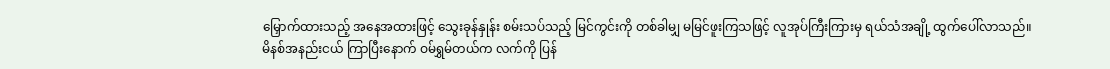မြှောက်ထားသည့် အနေအထားဖြင့် သွေးခုန်နှုန်း စမ်းသပ်သည့် မြင်ကွင်းကို တစ်ခါမျှ မမြင်ဖူးကြသဖြင့် လူအုပ်ကြီးကြားမှ ရယ်သံအချို့ ထွက်ပေါ်လာသည်။
မိနစ်အနည်းငယ် ကြာပြီးနောက် ဝမ်ရွှမ်တယ်က လက်ကို ပြန်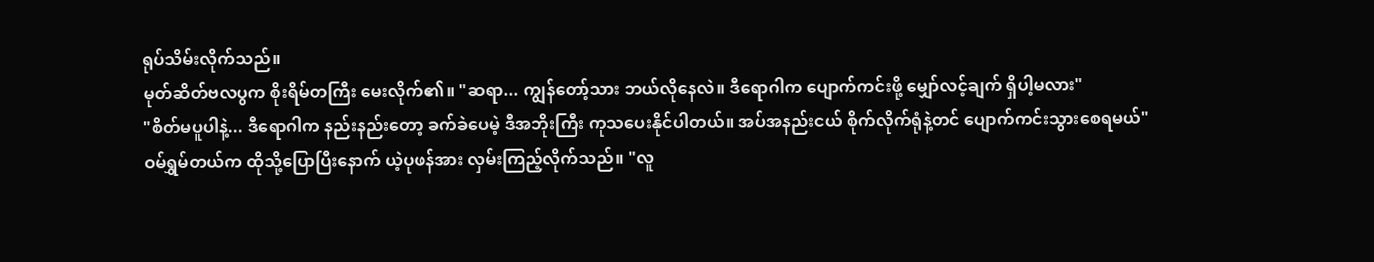ရုပ်သိမ်းလိုက်သည်။
မုတ်ဆိတ်ဗလပွက စိုးရိမ်တကြီး မေးလိုက်၏။ "ဆရာ... ကျွန်တော့်သား ဘယ်လိုနေလဲ။ ဒီရောဂါက ပျောက်ကင်းဖို့ မျှော်လင့်ချက် ရှိပါ့မလား"
"စိတ်မပူပါနဲ့... ဒီရောဂါက နည်းနည်းတော့ ခက်ခဲပေမဲ့ ဒီအဘိုးကြီး ကုသပေးနိုင်ပါတယ်။ အပ်အနည်းငယ် စိုက်လိုက်ရုံနဲ့တင် ပျောက်ကင်းသွားစေရမယ်"
ဝမ်ရွှမ်တယ်က ထိုသို့ပြောပြီးနောက် ယဲ့ပုဖန်အား လှမ်းကြည့်လိုက်သည်။ "လူ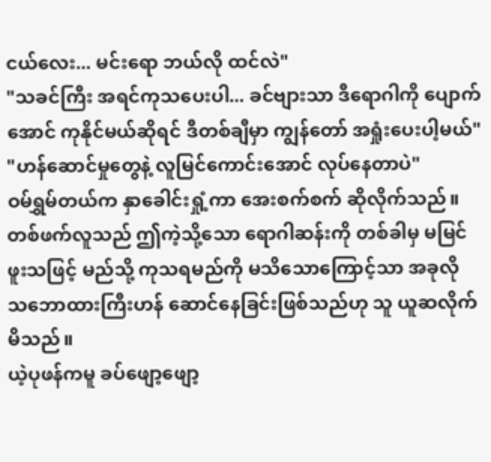ငယ်လေး... မင်းရော ဘယ်လို ထင်လဲ"
"သခင်ကြီး အရင်ကုသပေးပါ... ခင်ဗျားသာ ဒီရောဂါကို ပျောက်အောင် ကုနိုင်မယ်ဆိုရင် ဒီတစ်ချီမှာ ကျွန်တော် အရှုံးပေးပါ့မယ်"
"ဟန်ဆောင်မှုတွေနဲ့ လူမြင်ကောင်းအောင် လုပ်နေတာပဲ"
ဝမ်ရွှမ်တယ်က နှာခေါင်းရှုံ့ကာ အေးစက်စက် ဆိုလိုက်သည်။ တစ်ဖက်လူသည် ဤကဲ့သို့သော ရောဂါဆန်းကို တစ်ခါမှ မမြင်ဖူးသဖြင့် မည်သို့ ကုသရမည်ကို မသိသောကြောင့်သာ အခုလို သဘောထားကြီးဟန် ဆောင်နေခြင်းဖြစ်သည်ဟု သူ ယူဆလိုက်မိသည်။
ယဲ့ပုဖန်ကမူ ခပ်ဖျော့ဖျော့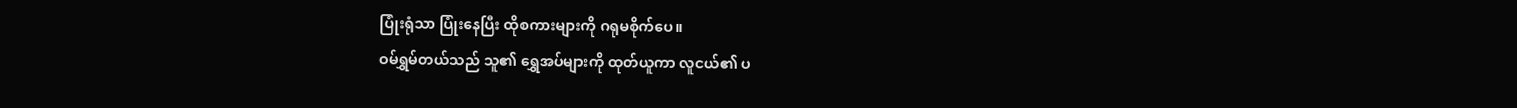ပြုံးရုံသာ ပြုံးနေပြီး ထိုစကားများကို ဂရုမစိုက်ပေ။
ဝမ်ရွှမ်တယ်သည် သူ၏ ရွှေအပ်များကို ထုတ်ယူကာ လူငယ်၏ ပ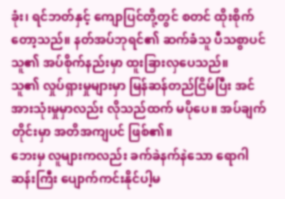ခုံး၊ ရင်ဘတ်နှင့် ကျောပြင်တို့တွင် စတင် ထိုးစိုက်တော့သည်။ နတ်အပ်ဘုရင်၏ ဆက်ခံသူ ပီသစွာပင် သူ၏ အပ်စိုက်နည်းမှာ ထူးခြားလှပေသည်။
သူ၏ လှုပ်ရှားမှုများမှာ မြန်ဆန်တည်ငြိမ်ပြီး အင်အားသုံးမှုမှာလည်း လိုသည်ထက် မပိုပေ။ အပ်ချက်တိုင်းမှာ အတိအကျပင် ဖြစ်၏။
ဘေးမှ လူများကလည်း ခက်ခဲနက်နဲသော ရောဂါဆန်းကြီး ပျောက်ကင်းနိုင်ပါ့မ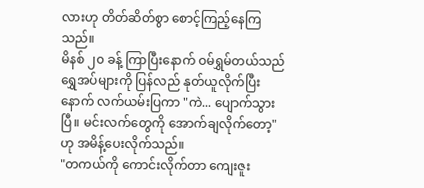လားဟု တိတ်ဆိတ်စွာ စောင့်ကြည့်နေကြသည်။
မိနစ် ၂၀ ခန့် ကြာပြီးနောက် ဝမ်ရွှမ်တယ်သည် ရွှေအပ်များကို ပြန်လည် နုတ်ယူလိုက်ပြီးနောက် လက်ယမ်းပြကာ "ကဲ... ပျောက်သွားပြီ။ မင်းလက်တွေကို အောက်ချလိုက်တော့" ဟု အမိန့်ပေးလိုက်သည်။
"တကယ်ကို ကောင်းလိုက်တာ ကျေးဇူး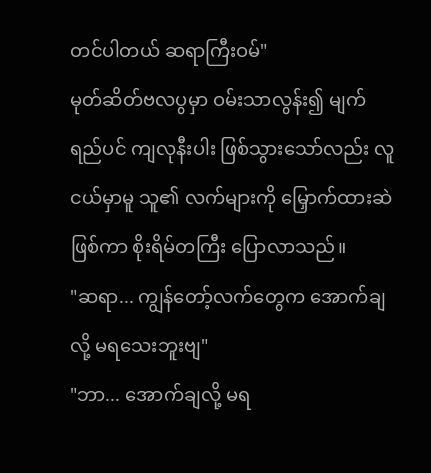တင်ပါတယ် ဆရာကြီးဝမ်"
မုတ်ဆိတ်ဗလပွမှာ ဝမ်းသာလွန်း၍ မျက်ရည်ပင် ကျလုနီးပါး ဖြစ်သွားသော်လည်း လူငယ်မှာမူ သူ၏ လက်များကို မြှောက်ထားဆဲဖြစ်ကာ စိုးရိမ်တကြီး ပြောလာသည်။
"ဆရာ... ကျွန်တော့်လက်တွေက အောက်ချလို့ မရသေးဘူးဗျ"
"ဘာ... အောက်ချလို့ မရ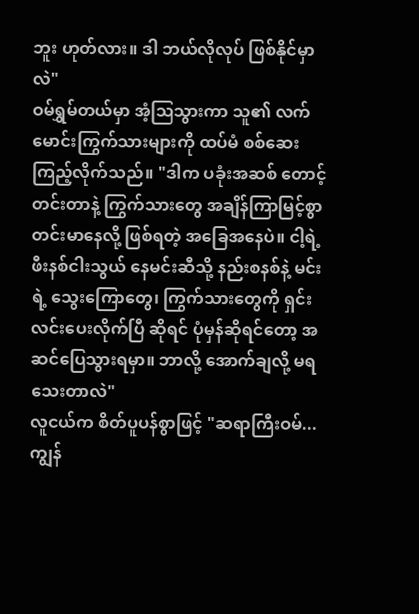ဘူး ဟုတ်လား။ ဒါ ဘယ်လိုလုပ် ဖြစ်နိုင်မှာလဲ"
ဝမ်ရွှမ်တယ်မှာ အံ့ဩသွားကာ သူ၏ လက်မောင်းကြွက်သားများကို ထပ်မံ စစ်ဆေးကြည့်လိုက်သည်။ "ဒါက ပခုံးအဆစ် တောင့်တင်းတာနဲ့ ကြွက်သားတွေ အချိန်ကြာမြင့်စွာ တင်းမာနေလို့ ဖြစ်ရတဲ့ အခြေအနေပဲ။ ငါ့ရဲ့ ဖီးနစ်ငါးသွယ် နေမင်းဆီသို့ နည်းစနစ်နဲ့ မင်းရဲ့ သွေးကြောတွေ၊ ကြွက်သားတွေကို ရှင်းလင်းပေးလိုက်ပြီ ဆိုရင် ပုံမှန်ဆိုရင်တော့ အဆင်ပြေသွားရမှာ။ ဘာလို့ အောက်ချလို့ မရသေးတာလဲ"
လူငယ်က စိတ်ပူပန်စွာဖြင့် "ဆရာကြီးဝမ်... ကျွန်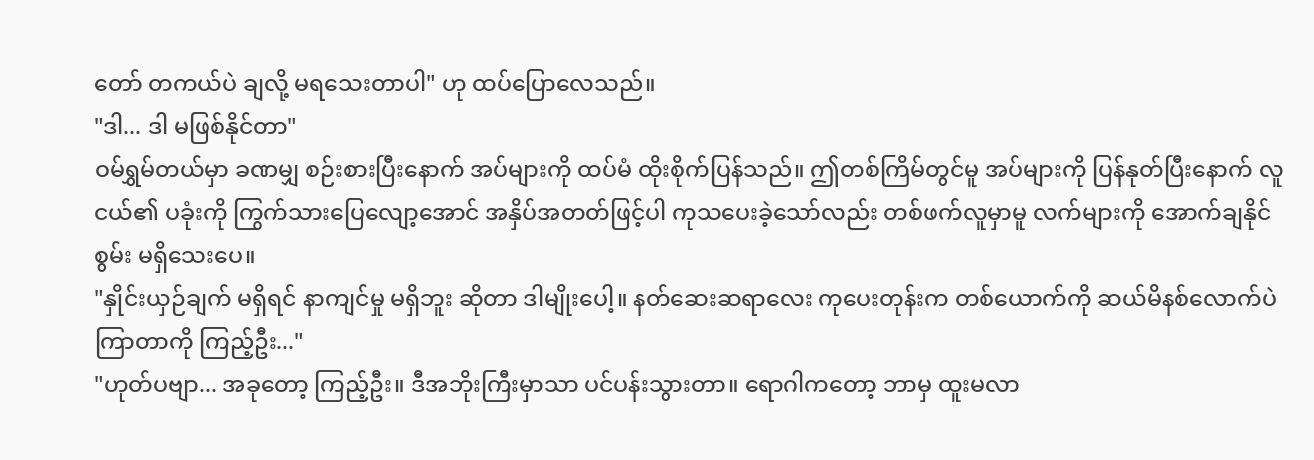တော် တကယ်ပဲ ချလို့ မရသေးတာပါ" ဟု ထပ်ပြောလေသည်။
"ဒါ... ဒါ မဖြစ်နိုင်တာ"
ဝမ်ရွှမ်တယ်မှာ ခဏမျှ စဉ်းစားပြီးနောက် အပ်များကို ထပ်မံ ထိုးစိုက်ပြန်သည်။ ဤတစ်ကြိမ်တွင်မူ အပ်များကို ပြန်နုတ်ပြီးနောက် လူငယ်၏ ပခုံးကို ကြွက်သားပြေလျော့အောင် အနှိပ်အတတ်ဖြင့်ပါ ကုသပေးခဲ့သော်လည်း တစ်ဖက်လူမှာမူ လက်များကို အောက်ချနိုင်စွမ်း မရှိသေးပေ။
"နှိုင်းယှဉ်ချက် မရှိရင် နာကျင်မှု မရှိဘူး ဆိုတာ ဒါမျိုးပေါ့။ နတ်ဆေးဆရာလေး ကုပေးတုန်းက တစ်ယောက်ကို ဆယ်မိနစ်လောက်ပဲ ကြာတာကို ကြည့်ဦး..."
"ဟုတ်ပဗျာ... အခုတော့ ကြည့်ဦး။ ဒီအဘိုးကြီးမှာသာ ပင်ပန်းသွားတာ။ ရောဂါကတော့ ဘာမှ ထူးမလာ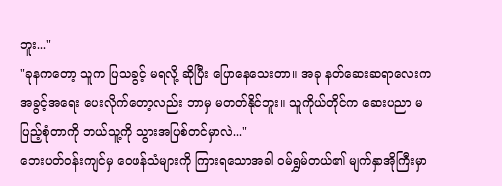ဘူး..."
"ခုနကတော့ သူက ပြသခွင့် မရလို့ ဆိုပြီး ပြောနေသေးတာ။ အခု နတ်ဆေးဆရာလေးက အခွင့်အရေး ပေးလိုက်တော့လည်း ဘာမှ မတတ်နိုင်ဘူး။ သူကိုယ်တိုင်က ဆေးပညာ မပြည့်စုံတာကို ဘယ်သူ့ကို သွားအပြစ်တင်မှာလဲ..."
ဘေးပတ်ဝန်းကျင်မှ ဝေဖန်သံများကို ကြားရသောအခါ ဝမ်ရွှမ်တယ်၏ မျက်နှာအိုကြီးမှာ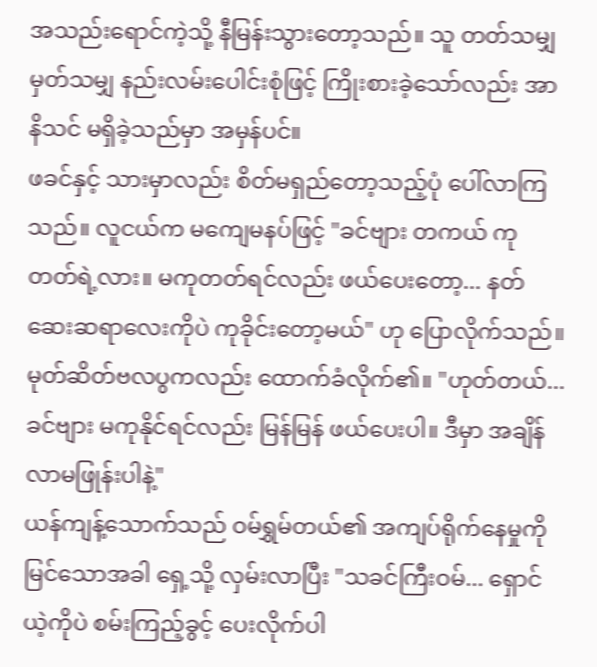အသည်းရောင်ကဲ့သို့ နီမြန်းသွားတော့သည်။ သူ တတ်သမျှ မှတ်သမျှ နည်းလမ်းပေါင်းစုံဖြင့် ကြိုးစားခဲ့သော်လည်း အာနိသင် မရှိခဲ့သည်မှာ အမှန်ပင်။
ဖခင်နှင့် သားမှာလည်း စိတ်မရှည်တော့သည့်ပုံ ပေါ်လာကြသည်။ လူငယ်က မကျေမနပ်ဖြင့် "ခင်ဗျား တကယ် ကုတတ်ရဲ့လား။ မကုတတ်ရင်လည်း ဖယ်ပေးတော့... နတ်ဆေးဆရာလေးကိုပဲ ကုခိုင်းတော့မယ်" ဟု ပြောလိုက်သည်။
မုတ်ဆိတ်ဗလပွကလည်း ထောက်ခံလိုက်၏။ "ဟုတ်တယ်... ခင်ဗျား မကုနိုင်ရင်လည်း မြန်မြန် ဖယ်ပေးပါ။ ဒီမှာ အချိန်လာမဖြုန်းပါနဲ့"
ယန်ကျန့်သောက်သည် ဝမ်ရွှမ်တယ်၏ အကျပ်ရိုက်နေမှုကို မြင်သောအခါ ရှေ့သို့ လှမ်းလာပြီး "သခင်ကြီးဝမ်... ရှောင်ယဲ့ကိုပဲ စမ်းကြည့်ခွင့် ပေးလိုက်ပါ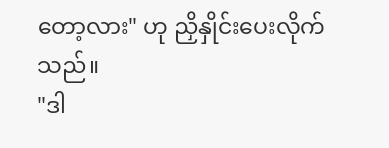တော့လား" ဟု ညှိနှိုင်းပေးလိုက်သည်။
"ဒါ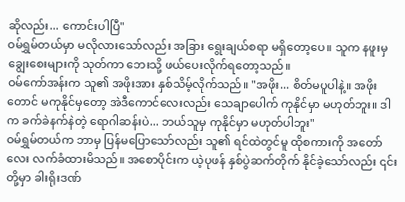ဆိုလည်း... ကောင်းပါပြီ"
ဝမ်ရွှမ်တယ်မှာ မလိုလားသော်လည်း အခြား ရွေးချယ်စရာ မရှိတော့ပေ။ သူက နဖူးမှ ချွေးစေးများကို သုတ်ကာ ဘေးသို့ ဖယ်ပေးလိုက်ရတော့သည်။
ဝမ်ကော်အန်းက သူ၏ အဖိုးအား နှစ်သိမ့်လိုက်သည်။ "အဖိုး... စိတ်မပူပါနဲ့။ အဖိုးတောင် မကုနိုင်မှတော့ အဲဒီကောင်လေးလည်း သေချာပေါက် ကုနိုင်မှာ မဟုတ်ဘူး။ ဒါက ခက်ခဲနက်နဲတဲ့ ရောဂါဆန်းပဲ... ဘယ်သူမှ ကုနိုင်မှာ မဟုတ်ပါဘူး"
ဝမ်ရွှမ်တယ်က ဘာမှ ပြန်မပြောသော်လည်း သူ၏ ရင်ထဲတွင်မူ ထိုစကားကို အတော်လေး လက်ခံထားမိသည်။ အစောပိုင်းက ယဲ့ပုဖန် နှစ်ပွဲဆက်တိုက် နိုင်ခဲ့သော်လည်း ၎င်းတို့မှာ ခါးရိုးဒဏ်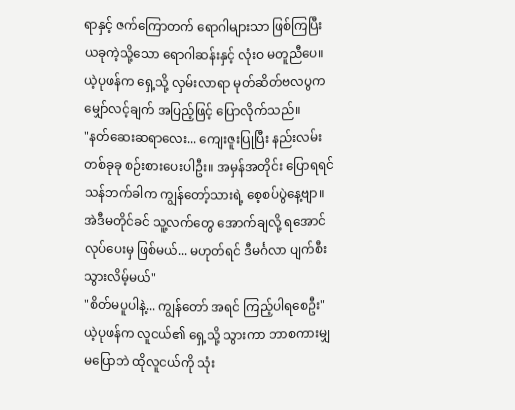ရာနှင့် ဇက်ကြောတက် ရောဂါများသာ ဖြစ်ကြပြီး ယခုကဲ့သို့သော ရောဂါဆန်းနှင့် လုံးဝ မတူညီပေ။
ယဲ့ပုဖန်က ရှေ့သို့ လှမ်းလာရာ မုတ်ဆိတ်ဗလပွက မျှော်လင့်ချက် အပြည့်ဖြင့် ပြောလိုက်သည်။
"နတ်ဆေးဆရာလေး... ကျေးဇူးပြုပြီး နည်းလမ်းတစ်ခုခု စဉ်းစားပေးပါဦး။ အမှန်အတိုင်း ပြောရရင် သန်ဘက်ခါက ကျွန်တော့်သားရဲ့ စေ့စပ်ပွဲနေ့ဗျာ။ အဲဒီမတိုင်ခင် သူ့လက်တွေ အောက်ချလို့ ရအောင် လုပ်ပေးမှ ဖြစ်မယ်... မဟုတ်ရင် ဒီမင်္ဂလာ ပျက်စီးသွားလိမ့်မယ်"
"စိတ်မပူပါနဲ့... ကျွန်တော် အရင် ကြည့်ပါရစေဦး" ယဲ့ပုဖန်က လူငယ်၏ ရှေ့သို့ သွားကာ ဘာစကားမျှ မပြောဘဲ ထိုလူငယ်ကို သုံး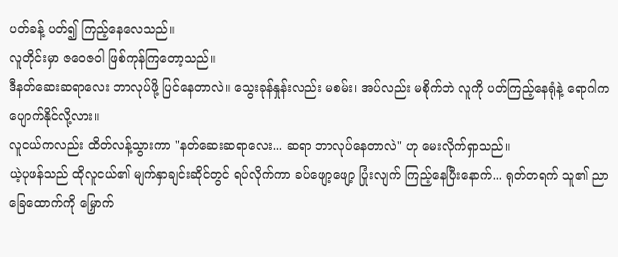ပတ်ခန့် ပတ်၍ ကြည့်နေလေသည်။
လူတိုင်းမှာ ဇဝေဇဝါ ဖြစ်ကုန်ကြတော့သည်။
ဒီနတ်ဆေးဆရာလေး ဘာလုပ်ဖို့ ပြင်နေတာလဲ။ သွေးခုန်နှုန်းလည်း မစမ်း၊ အပ်လည်း မစိုက်ဘဲ လူကို ပတ်ကြည့်နေရုံနဲ့ ရောဂါက ပျောက်နိုင်လို့လား။
လူငယ်ကလည်း ထိတ်လန့်သွားကာ "နတ်ဆေးဆရာလေး... ဆရာ ဘာလုပ်နေတာလဲ" ဟု မေးလိုက်ရှာသည်။
ယဲ့ပုဖန်သည် ထိုလူငယ်၏ မျက်နှာချင်းဆိုင်တွင် ရပ်လိုက်ကာ ခပ်ဖျော့ဖျော့ ပြုံးလျက် ကြည့်နေပြီးနောက်... ရုတ်တရက် သူ၏ ညာခြေထောက်ကို မြှောက်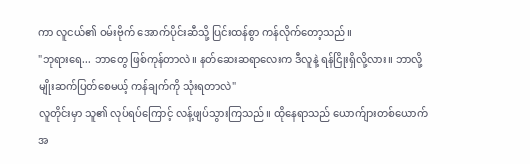ကာ လူငယ်၏ ဝမ်းဗိုက် အောက်ပိုင်းဆီသို့ ပြင်းထန်စွာ ကန်လိုက်တော့သည်။
"ဘုရားရေ... ဘာတွေ ဖြစ်ကုန်တာလဲ။ နတ်ဆေးဆရာလေးက ဒီလူနဲ့ ရန်ငြိုးရှိလို့လား။ ဘာလို့ မျိုးဆက်ပြတ်စေမယ့် ကန်ချက်ကို သုံးရတာလဲ"
လူတိုင်းမှာ သူ၏ လုပ်ရပ်ကြောင့် လန့်ဖျပ်သွားကြသည်။ ထိုနေရာသည် ယောက်ျားတစ်ယောက် အ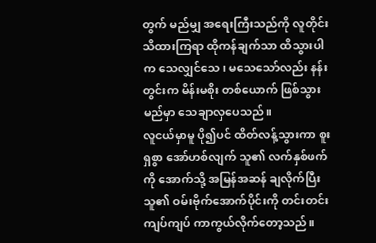တွက် မည်မျှ အရေးကြီးသည်ကို လူတိုင်း သိထားကြရာ ထိုကန်ချက်သာ ထိသွားပါက သေလျှင်သေ၊ မသေသော်လည်း နန်းတွင်းက မိန်းမစိုး တစ်ယောက် ဖြစ်သွားမည်မှာ သေချာလှပေသည်။
လူငယ်မှာမူ ပို၍ပင် ထိတ်လန့်သွားကာ စူးရှစွာ အော်ဟစ်လျက် သူ၏ လက်နှစ်ဖက်ကို အောက်သို့ အမြန်အဆန် ချလိုက်ပြီး သူ၏ ဝမ်းဗိုက်အောက်ပိုင်းကို တင်းတင်းကျပ်ကျပ် ကာကွယ်လိုက်တော့သည်။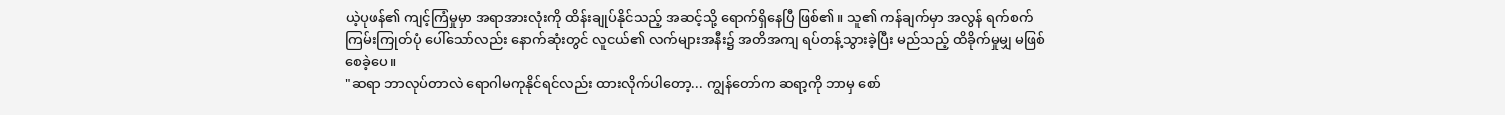ယဲ့ပုဖန်၏ ကျင့်ကြံမှုမှာ အရာအားလုံးကို ထိန်းချုပ်နိုင်သည့် အဆင့်သို့ ရောက်ရှိနေပြီ ဖြစ်၏။ သူ၏ ကန်ချက်မှာ အလွန် ရက်စက်ကြမ်းကြုတ်ပုံ ပေါ်သော်လည်း နောက်ဆုံးတွင် လူငယ်၏ လက်များအနီး၌ အတိအကျ ရပ်တန့်သွားခဲ့ပြီး မည်သည့် ထိခိုက်မှုမျှ မဖြစ်စေခဲ့ပေ။
"ဆရာ ဘာလုပ်တာလဲ ရောဂါမကုနိုင်ရင်လည်း ထားလိုက်ပါတော့... ကျွန်တော်က ဆရာ့ကို ဘာမှ စော်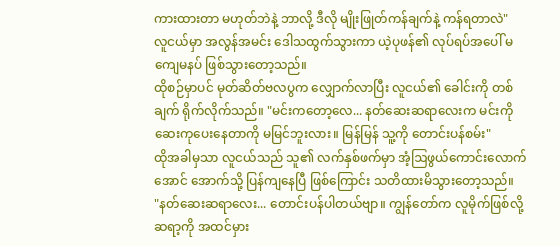ကားထားတာ မဟုတ်ဘဲနဲ့ ဘာလို့ ဒီလို မျိုးဖြုတ်ကန်ချက်နဲ့ ကန်ရတာလဲ"
လူငယ်မှာ အလွန်အမင်း ဒေါသထွက်သွားကာ ယဲ့ပုဖန်၏ လုပ်ရပ်အပေါ် မကျေမနပ် ဖြစ်သွားတော့သည်။
ထိုစဉ်မှာပင် မုတ်ဆိတ်ဗလပွက လျှောက်လာပြီး လူငယ်၏ ခေါင်းကို တစ်ချက် ရိုက်လိုက်သည်။ "မင်းကတော့လေ... နတ်ဆေးဆရာလေးက မင်းကို ဆေးကုပေးနေတာကို မမြင်ဘူးလား။ မြန်မြန် သူ့ကို တောင်းပန်စမ်း"
ထိုအခါမှသာ လူငယ်သည် သူ၏ လက်နှစ်ဖက်မှာ အံ့ဩဖွယ်ကောင်းလောက်အောင် အောက်သို့ ပြန်ကျနေပြီ ဖြစ်ကြောင်း သတိထားမိသွားတော့သည်။
"နတ်ဆေးဆရာလေး... တောင်းပန်ပါတယ်ဗျာ။ ကျွန်တော်က လူမိုက်ဖြစ်လို့ ဆရာ့ကို အထင်မှား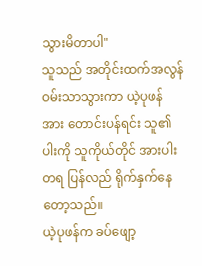သွားမိတာပါ"
သူသည် အတိုင်းထက်အလွန် ဝမ်းသာသွားကာ ယဲ့ပုဖန်အား တောင်းပန်ရင်း သူ၏ ပါးကို သူကိုယ်တိုင် အားပါးတရ ပြန်လည် ရိုက်နှက်နေတော့သည်။
ယဲ့ပုဖန်က ခပ်ဖျော့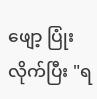ဖျော့ ပြုံးလိုက်ပြီး "ရ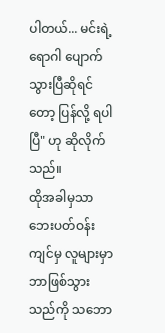ပါတယ်... မင်းရဲ့ ရောဂါ ပျောက်သွားပြီဆိုရင်တော့ ပြန်လို့ ရပါပြီ" ဟု ဆိုလိုက်သည်။
ထိုအခါမှသာ ဘေးပတ်ဝန်းကျင်မှ လူများမှာ ဘာဖြစ်သွားသည်ကို သဘော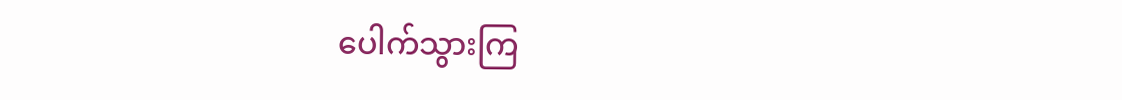ပေါက်သွားကြ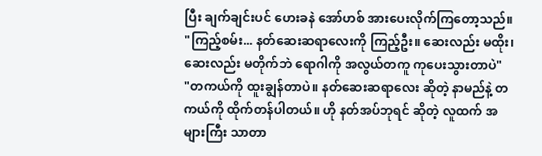ပြီး ချက်ချင်းပင် ဟေးခနဲ အော်ဟစ် အားပေးလိုက်ကြတော့သည်။
"ကြည့်စမ်း... နတ်ဆေးဆရာလေးကို ကြည့်ဦး။ ဆေးလည်း မထိုး၊ ဆေးလည်း မတိုက်ဘဲ ရောဂါကို အလွယ်တကူ ကုပေးသွားတာပဲ"
"တကယ်ကို ထူးချွန်တာပဲ။ နတ်ဆေးဆရာလေး ဆိုတဲ့ နာမည်နဲ့ တကယ်ကို ထိုက်တန်ပါတယ်။ ဟို နတ်အပ်ဘုရင် ဆိုတဲ့ လူထက် အများကြီး သာတာ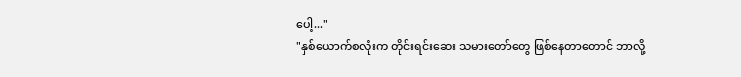ပေါ့..."
"နှစ်ယောက်စလုံးက တိုင်းရင်းဆေး သမားတော်တွေ ဖြစ်နေတာတောင် ဘာလို့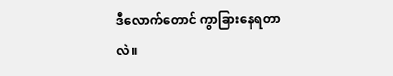ဒီလောက်တောင် ကွာခြားနေရတာလဲ။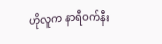ဟိုလူက နာရီဝက်နီး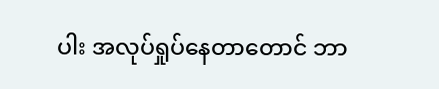ပါး အလုပ်ရှုပ်နေတာတောင် ဘာ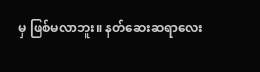မှ ဖြစ်မလာဘူး။ နတ်ဆေးဆရာလေး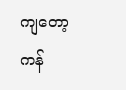ကျတော့ ကန်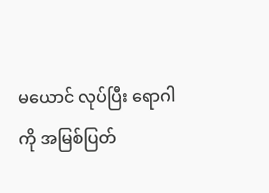မယောင် လုပ်ပြီး ရောဂါကို အမြစ်ပြတ်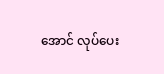အောင် လုပ်ပေး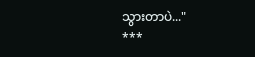သွားတာပဲ..."
***